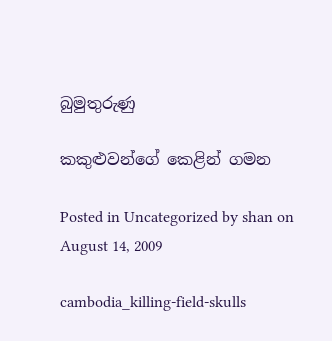බුමුතුරුණු

කකුළුවන්ගේ කෙළින් ගමන

Posted in Uncategorized by shan on August 14, 2009

cambodia_killing-field-skulls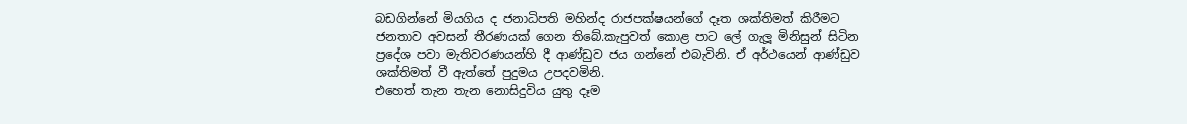බඩගින්නේ මියගිය ද ජනාධිපති මහින්ද රාජපක්ෂයන්ගේ දෑත ශක්තිමත් කිරීමට ජනතාව අවසන් තීරණයක් ගෙන තිබේ.කැපුවත් කොළ පාට ලේ ගැලූ මිනිසුන් සිටින ප්‍රදේශ පවා මැතිවරණයන්හි දී ආණ්ඩුව ජය ගන්නේ එබැවිනි. ඒ අර්ථයෙන් ආණ්ඩුව ශක්තිමත් වී ඇත්තේ පුදුමය උපදවමිනි.
එහෙත් තැන තැන නොසිදුවිය යුතු දෑම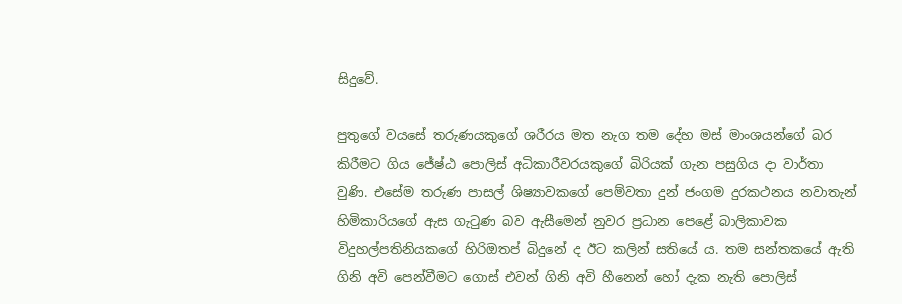සිදුවේ.

පුතුගේ වයසේ තරුණයකුගේ ශරීරය මත නැග තම දේහ මස් මාංශයන්ගේ බර කිරීමට ගිය ජේෂ්ඨ පොලිස් අධිකාරීවරයකුගේ බිරියක් ගැන පසුගිය දා වාර්තා වුණි. එසේම තරුණ පාසල් ශිෂ්‍යාවකගේ පෙම්වතා දුන් ජංගම දුරකථනය නවාතැන් හිමිකාරියගේ ඇස ගැටුණ බව ඇසීමෙන් නුවර ප්‍රධාන පෙළේ බාලිකාවක විදුහල්පතිනියකගේ හිරිඔතප් බිදුනේ ද ඊට කලින් සතියේ ය. තම සන්තකයේ ඇති ගිනි අවි පෙන්වීමට ගොස් එවන් ගිනි අවි හීනෙන් හෝ දැක නැති පොලිස්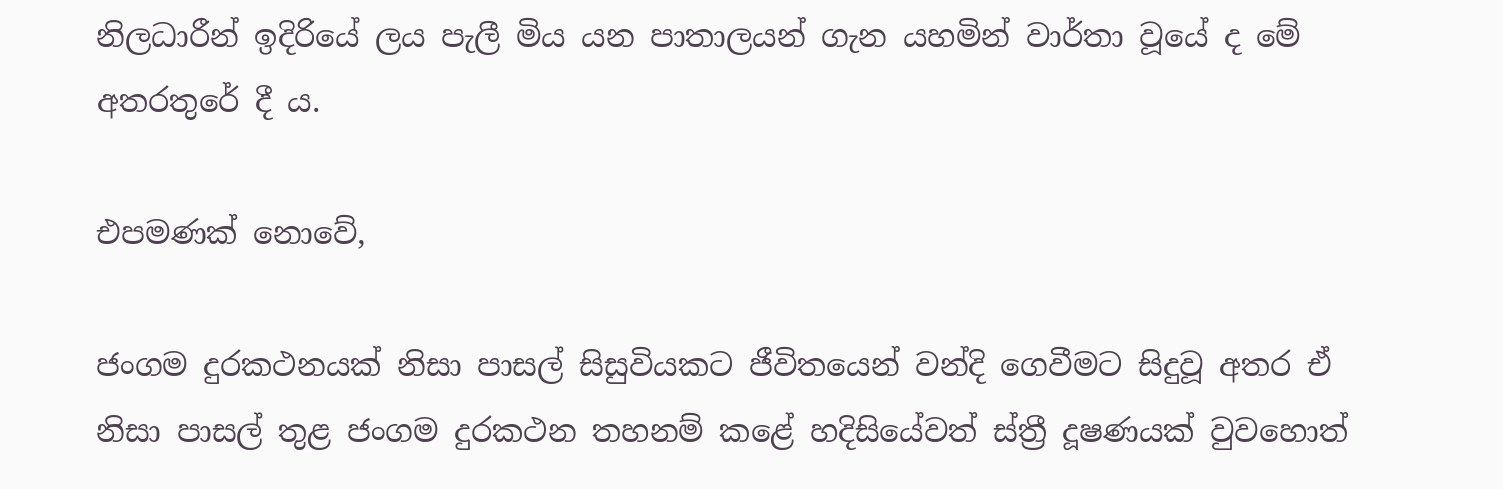නිලධාරීන් ඉදිරියේ ලය පැලී මිය යන පාතාලයන් ගැන යහමින් වාර්තා වූයේ ද මේ අතරතුරේ දී ය.

එපමණක් නොවේ,

ජංගම දුරකථනයක් නිසා පාසල් සිසුවියකට ජීවිතයෙන් වන්දි ගෙවීමට සිදුවූ අතර ඒ නිසා පාසල් තුළ ජංගම දුරකථන තහනම් කළේ හදිසියේවත් ස්ත්‍රී දූෂණයක් වුවහොත්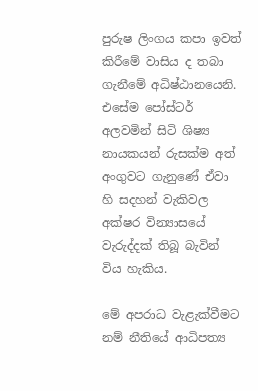පුරුෂ ලිංගය කපා ඉවත් කිරීමේ වාසිය ද තබා ගැනීමේ අධිෂ්ඨානයෙනි. එසේම පෝස්ටර් අලවමින් සිටි ශිෂ්‍ය නායකයන් රුසක්ම අත් අංගුවට ගැනුණේ ඒවා හි සදහන් වැකිවල අක්ෂර වින්‍යාසයේ වැරුද්දක් තිබූ බැවින් විය හැකිය.

මේ අපරාධ වැළැක්වීමට නම් නීතියේ ආධිපත්‍ය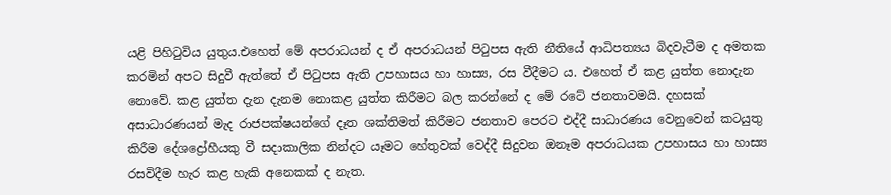යළි පිහිටුවිය යුතුය.එහෙත් මේ අපරාධයන් ද ඒ අපරාධයන් පිටුපස ඇති නීතියේ ආධිපත්‍යය බිදවැටීම ද අමතක කරමින් අපට සිදුවී ඇත්තේ ඒ පිටුපස ඇති උපහාසය හා හාස්‍ය, රස වීදීමට ය. එහෙත් ඒ කළ යුත්ත නොදැන නොවේ. කළ යුත්ත දැන දැනම නොකළ යුත්ත කිරීමට බල කරන්නේ ද මේ රටේ ජනතාවමයි. දහසක් අසාධාරණයන් මැද රාජපක්ෂයන්ගේ දෑත ශක්තිමත් කිරීමට ජනතාව පෙරට එද්දී සාධාරණය වෙනුවෙන් කටයුතු කිරීම දේශද්‍රෝහීයකු වී සදාකාලික නින්දට යෑමට හේතුවක් වෙද්දී සිදුවන ඔනෑම අපරාධයක උපහාසය හා හාස්‍ය රසවිදීම හැර කළ හැකි අනෙකක් ද නැත.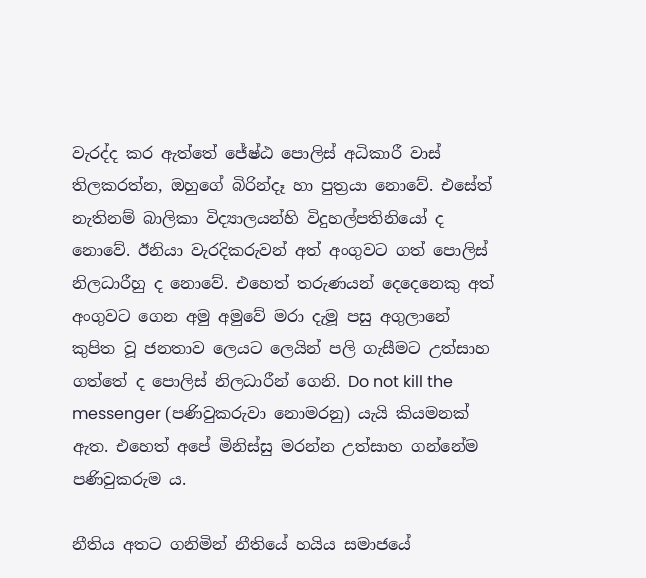වැරද්ද කර ඇත්තේ ජේෂ්ඨ පොලිස් අධිකාරී වාස් තිලකරත්න, ඔහුගේ බිරින්දෑ හා පුත්‍රයා නොවේ. එසේත් නැතිනම් බාලිකා විද්‍යාලයන්හි විදුහල්පතිනියෝ ද නොවේ. ඊනියා වැරදිකරුවන් අත් අංගුවට ගත් පොලිස් නිලධාරීහු ද නොවේ. එහෙත් තරුණයන් දෙදෙනෙකු අත් අංගුවට ගෙන අමු අමුවේ මරා දැමූ පසු අගුලානේ කුපිත වූ ජනතාව ලෙයට ලෙයින් පලි ගැසීමට උත්සාහ ගත්තේ ද පොලිස් නිලධාරීන් ගෙනි. Do not kill the messenger (පණිවුකරුවා නොමරනු) යැයි කියමනක් ඇත. එහෙත් අපේ මිනිස්සු මරන්න උත්සාහ ගන්නේම පණිවුකරුම ය.

නීතිය අතට ගනිමින් නීතියේ හයිය සමාජයේ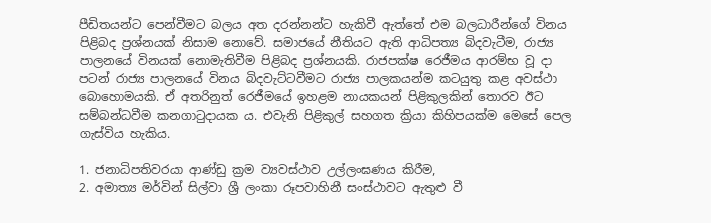පීඩිතයන්ට පෙන්වීමට බලය අත දරන්නන්ට හැකිවී ඇත්තේ එම බලධාරීන්ගේ විනය පිළිබද ප්‍රශ්නයක් නිසාම නොවේ. සමාජයේ නීතියට ඇති ආධිපත්‍ය බිදවැටීම, රාජ්‍ය පාලනයේ විනයක් නොමැතිවීම පිළිබද ප්‍රශ්නයකි. රාජපක්ෂ රෙජීමය ආරම්භ වූ දා පටන් රාජ්‍ය පාලනයේ විනය බිදවැට්ටවීමට රාජ්‍ය පාලකයන්ම කටයුතු කළ අවස්ථා බොහොමයකි. ඒ අතරිනුත් රෙජීමයේ ඉහළම නායකයන් පිළිකුලකින් තොරව ඊට සම්බන්ධවීම කනගාටුදායක ය. එවැනි පිළිකුල් සහගත ක්‍රියා කිහිපයක්ම මෙසේ පෙල ගැස්විය හැකිය.

1. ජනාධිපතිවරයා ආණ්ඩු ක්‍රම ව්‍යවස්ථාව උල්ලංඝණය කිරීම,
2. අමාත්‍ය මර්වින් සිල්වා ශ්‍රී ලංකා රූපවාහිනී සංස්ථාවට ඇතුළු වී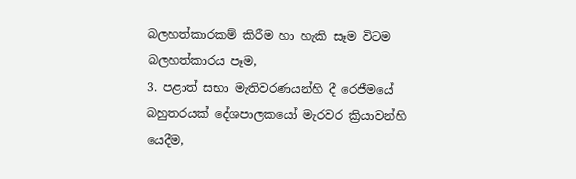බලහත්කාරකම් කිරීම හා හැකි සෑම විටම බලහත්කාරය පෑම,
3. පළාත් සභා මැතිවරණයන්හි දී රෙජීමයේ බහුතරයක් දේශපාලකයෝ මැරවර ක්‍රියාවන්හි යෙදීම,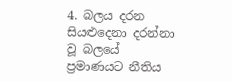4. බලය දරන සියළුදෙනා දරන්නා වූ බලයේ ප්‍රමාණයට නීතිය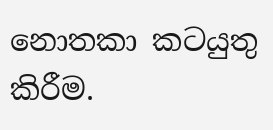නොතකා කටයුතු කිරීම.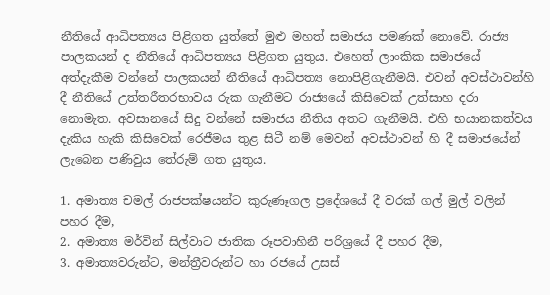නීතියේ ආධිපත්‍යය පිළිගත යුත්තේ මුළු මහත් සමාජය පමණක් නොවේ. රාජ්‍ය පාලකයන් ද නීතියේ ආධිපත්‍යය පිළිගත යුතුය. එහෙත් ලාංකික සමාජයේ අත්දැකීම වන්නේ පාලකයන් නීතියේ ආධිපත්‍ය නොපිළිගැනීමයි. එවන් අවස්ථාවන්හි දී නීතියේ උත්තරීතරභාවය රුක ගැනීමට රාජ්‍යයේ කිසිවෙක් උත්සාහ දරා නොමැත. අවසානයේ සිදු වන්නේ සමාජය නීතිය අතට ගැනීමයි. එහි භයානකත්වය දැකිය හැකි කිසිවෙක් රෙජීමය තුළ සිටී නම් මෙවන් අවස්ථාවන් හි දී සමාජයේන් ලැබෙන පණිවුය තේරුම් ගත යුතුය.

1. අමාත්‍ය චමල් රාජපක්ෂයන්ට කුරුණෑගල ප්‍රදේශයේ දී වරක් ගල් මුල් වලින් පහර දීම,
2. අමාත්‍ය මර්වින් සිල්වාට ජාතික රූපවාහිනී පරිශ්‍රයේ දී පහර දීම,
3. අමාත්‍යවරුන්ට, මන්ත්‍රීවරුන්ට හා රජයේ උසස්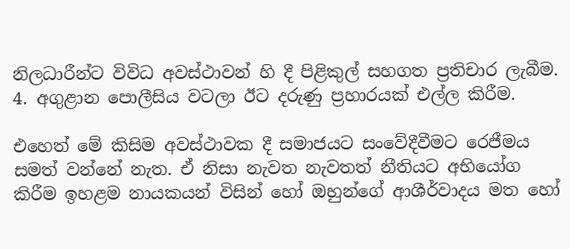නිලධාරීන්ට විවිධ අවස්ථාවන් හි දී පිළිකුල් සහගත ප්‍රතිචාර ලැබීම.
4. අගුළාන පොලීසිය වටලා ඊට දරුණු ප්‍රහාරයක් එල්ල කිරීම.

එහෙත් මේ කිසිම අවස්ථාවක දී සමාජයට සංවේදීවීමට රෙජීමය සමත් වන්නේ නැත. ඒ නිසා නැවත නැවතත් නීතියට අභියෝග කිරීම ඉහළම නායකයන් විසින් හෝ ඔහුන්ගේ ආශීර්වාදය මත හෝ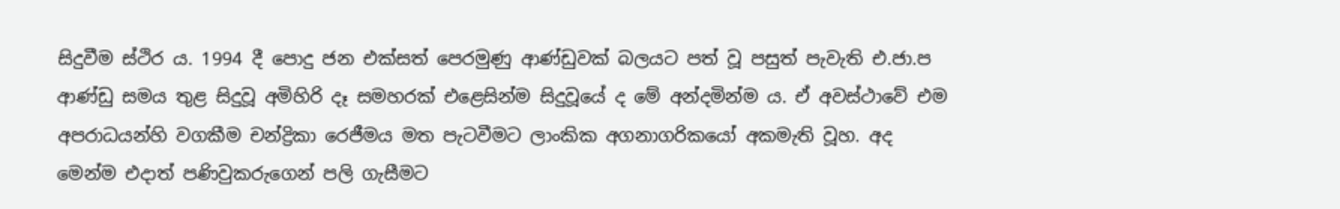සිදුවීම ස්ථිර ය. 1994 දී පොදු ජන එක්සත් පෙරමුණු ආණ්ඩුවක් බලයට පත් වූ පසුත් පැවැති එ.ජා.ප ආණ්ඩු සමය තුළ සිදුවූ අමිහිරි දෑ සමහරක් එළෙසින්ම සිදුවූයේ ද මේ අන්දමින්ම ය. ඒ අවස්ථාවේ එම අපරාධයන්හි වගකීම චන්ද්‍රිකා රෙජීමය මත පැටවීමට ලාංකික අගනාගරිකයෝ අකමැති වූහ. අද මෙන්ම එදාත් පණිවුකරුගෙන් පලි ගැසීමට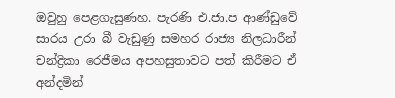ඔවුහු පෙළගැසුණහ. පැරණි එ.ජා.ප ආණ්ඩුවේ සාරය උරා බී වැඩුණු සමහර රාජ්‍ය නිලධාරීන් චන්ද්‍රිකා රෙජීමය අපහසුතාවට පත් කිරීමට ඒ අන්දමින්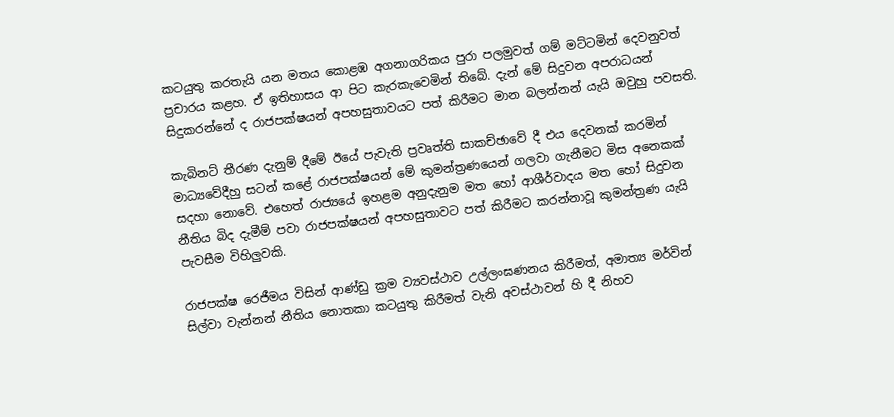කටයුතු කරතැයි යන මතය කොළඹ අගනාගරිකය පුරා පලමුවත් ගම් මට්ටමින් දෙවනුවත් ප්‍රචාරය කළහ. ඒ ඉතිහාසය ආ පිට කැරකැවෙමින් තිබේ. දැන් මේ සිදුවන අපරාධයන් සිදුකරන්නේ ද රාජපක්ෂයන් අපහසුතාවයට පත් කිරීමට මාන බලන්නන් යැයි ඔවුහු පවසති.

කැබිනට් තීරණ දැනුම් දීමේ ඊයේ පැවැති ප්‍රවෘත්ති සාකච්ඡාවේ දී එය දෙවනක් කරමින් මාධ්‍යවේදීහු සටන් කළේ රාජපක්ෂයන් මේ කුමන්ත්‍රණයෙන් ගලවා ගැනීමට මිස අනෙකක් සදහා නොවේ. එහෙත් රාජ්‍යයේ ඉහළම අනුදැනුම මත හෝ ආශීර්වාදය මත හෝ සිදුවන නීතිය බිද දැමීම් පවා රාජපක්ෂයන් අපහසුතාවට පත් කිරීමට කරන්නාවූ කුමන්ත්‍රණ යැයි පැවසීම විහිලුවකි.

රාජපක්ෂ රෙජීමය විසින් ආණ්ඩු ක්‍රම ව්‍යවස්ථාව උල්ලංඝණනය කිරීමත්, අමාත්‍ය මර්වින් සිල්වා වැන්නන් නීතිය නොතකා කටයුතු කිරීමත් වැනි අවස්ථාවන් හි දී නිහව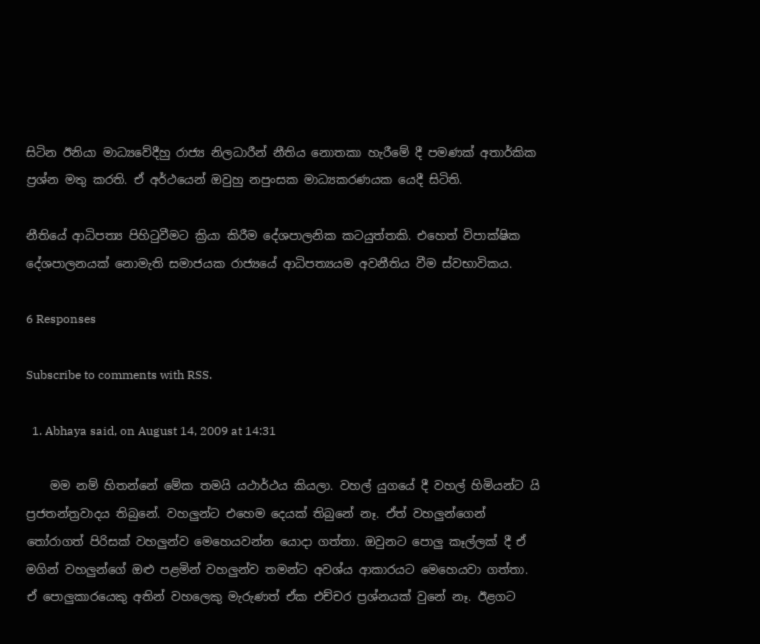සිටින ඊනියා මාධ්‍යවේදීහු රාජ්‍ය නිලධාරීන් නීතිය නොතකා හැරීමේ දී පමණක් අතාර්කික ප්‍රශ්න මතු කරති. ඒ අර්ථයෙන් ඔවුහු නපුංසක මාධ්‍යකරණයක යෙදී සිටිති.

නීතියේ ආධිපත්‍ය පිහිටුවීමට ක්‍රියා කිරීම දේශපාලනික කටයුත්තකි. එහෙත් විපාක්ෂික දේශපාලනයක් නොමැති සමාජයක රාජ්‍යයේ ආධිපත්‍යයම අවනීතිය වීම ස්වභාවිකය.

6 Responses

Subscribe to comments with RSS.

  1. Abhaya said, on August 14, 2009 at 14:31

    මම නම් හිතන්නේ මේක තමයි යථාර්ථය කියලා. වහල් යුගයේ දී වහල් හිමියන්ට යි ප්‍රජතන්ත්‍රවාදය තිබුනේ. වහලුන්ට එහෙම දෙයක් තිබුනේ නෑ. ඒත් වහලුන්ගෙන් තෝරාගත් පිරිසක් වහලුන්ව මෙහෙයවන්න යොදා ගත්තා. ඔවුනට පොලු කෑල්ලක් දී ඒ මගින් වහලුන්ගේ ඔළු පළමින් වහලුන්ව තමන්ට අවශ්ය ආකාරයට මෙහෙයවා ගත්තා. ඒ පොලුකාරයෙකු අතින් වහලෙකු මැරුණත් ඒක එච්චර ප්‍රශ්නයක් වුනේ නෑ. ඊළගට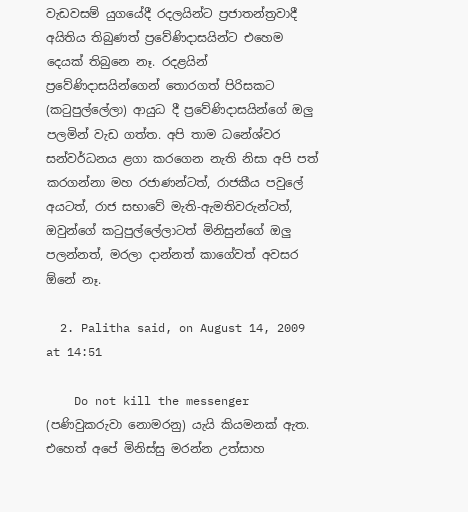වැඩවසම් යුගයේදී රදලයින්ට ප්‍රජාතන්ත්‍රවාදී අයිතිය තිබුණත් ප්‍රවේණිදාසයින්ට එහෙම දෙයක් තිබුනෙ නෑ. රදළයින් ප්‍රවේණිදාසයින්ගෙන් තොරගත් පිරිසකට (කටුපුල්ලේලා) ආයුධ දී ප්‍රවේණිදාසයින්ගේ ඔලු පලමින් වැඩ ගත්ත. අපි තාම ධනේශ්වර සන්වර්ධනය ළගා කරගෙන නැති නිසා අපි පත් කරගන්නා මහ රජාණන්ටත්, රාජකීය පවුලේ අයටත්, රාජ සභාවේ මැති-ඇමතිවරුන්ටත්, ඔවුන්ගේ කටුපුල්ලේලාටත් මිනිසුන්ගේ ඔලු පලන්නත්, මරලා දාන්නත් කාගේවත් අවසර ඕනේ නෑ.

  2. Palitha said, on August 14, 2009 at 14:51

    Do not kill the messenger (පණිවුකරුවා නොමරනු) යැයි කියමනක් ඇත. එහෙත් අපේ මිනිස්සු මරන්න උත්සාහ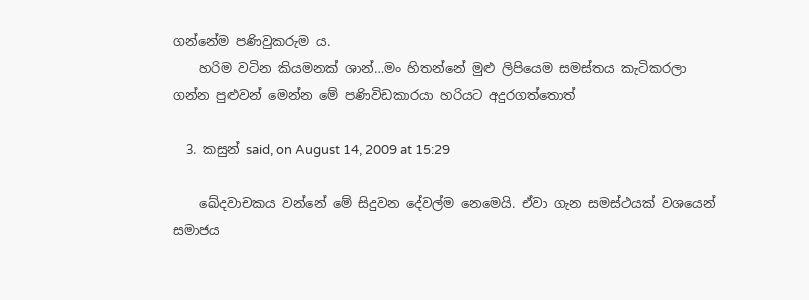ගන්නේම පණිවුකරුම ය.
    හරිම වටින කියමනක් ශාන්…මං හිතන්නේ මුළු ලිපියෙම සමස්තය කැටිකරලා ගන්න පුළුවන් මෙන්න මේ පණිවිඩකාරයා හරියට අදුරගත්තොත්

  3. කසුන් said, on August 14, 2009 at 15:29

    ඛේදවාචකය වන්නේ මේ සිදුවන දේවල්ම නෙමෙයි. ඒවා ගැන සමස්ථයක් වශයෙන් සමාජය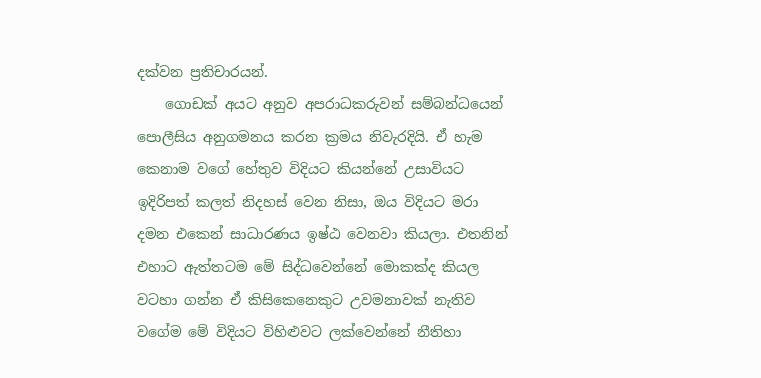දක්වන ප්‍රතිචාරයන්.
    ගොඩක් අයට අනුව අපරාධකරුවන් සම්බන්ධයෙන් පොලීසිය අනුගමනය කරන ක්‍රමය නිවැරදියි. ඒ හැම කෙනාම වගේ හේතුව විදියට කියන්නේ උසාවියට ඉදිරිපත් කලත් නිදහස් වෙන නිසා, ඔය විදියට මරා දමන එකෙන් සාධාරණය ඉෂ්ඨ වෙනවා කියලා. එතනින් එහාට ඇත්තටම ‍මේ සිද්ධවෙන්නේ මොකක්ද කියල වටහා ගන්න ඒ කිසිකෙනෙකුට උවමනාවක් නැතිව වගේම මේ විදියට විහිළුවට ලක්වෙන්නේ නීතිහා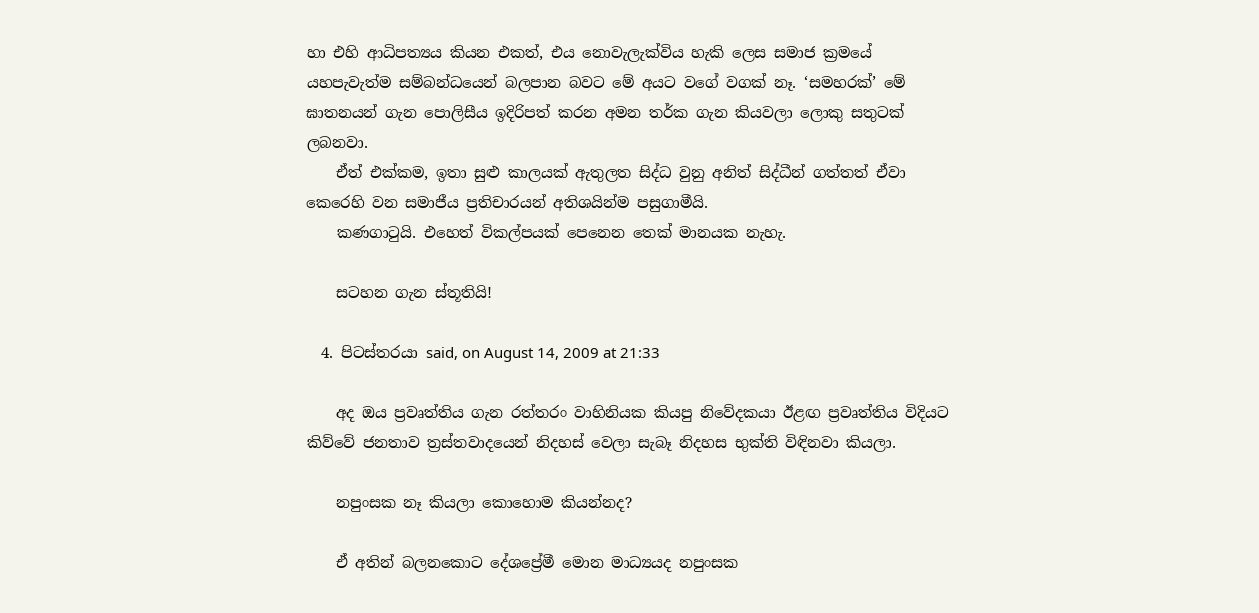හා එහි ආධිපත්‍යය කියන එකත්, එය නොවැලැක්විය හැකි ලෙස සමාජ ක්‍රමයේ යහපැවැත්ම සම්බන්ධයෙන් බලපාන බවට මේ අයට වගේ වගක් නෑ. ‘සමහරක්’ මේ ඝාතනයන් ගැන පොලිසීය ඉදිරිපත් කරන අමන තර්ක ගැන කියවලා ලොකු සතුටක් ලබනවා.
    ඒත් එක්කම, ඉතා සුළු කාලයක් ඇතුලත සිද්ධ වුනු අනිත් සිද්ධීන් ගත්තත් ඒවා කෙරෙහි වන සමාජීය ප්‍රතිචාරයන් අතිශයින්ම පසුගාමීයි.
    කණගාටුයි. එහෙත් විකල්පයක් පෙනෙන තෙක් මානයක නැහැ.

    සටහන ගැන ස්තූතියි!

  4. පිටස්තරයා said, on August 14, 2009 at 21:33

    අද ඔය ප්‍රවෘත්තිය ගැන රත්තරං වාහිනියක කියපු නිවේදකයා ඊළඟ ප්‍රවෘත්තිය විදියට කිව්වේ ජනතාව ත්‍රස්තවාදයෙන් නිදහස් වෙලා සැබෑ නිදහස භුක්ති විඳිනවා කියලා.

    නපුංසක නෑ කියලා කොහොම කියන්නද?

    ඒ අතින් බලනකොට දේශප්‍රේමී මොන මාධ්‍යයද නපුංසක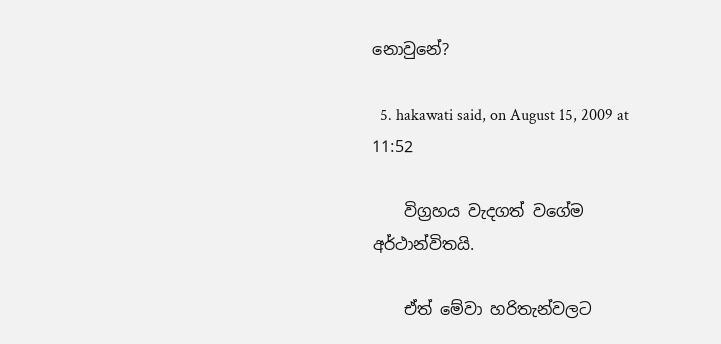නොවුනේ?

  5. hakawati said, on August 15, 2009 at 11:52

    විග්‍රහය වැදගත් වගේම අර්ථාන්විතයි.

    ඒත් මේවා හරිතැන්වලට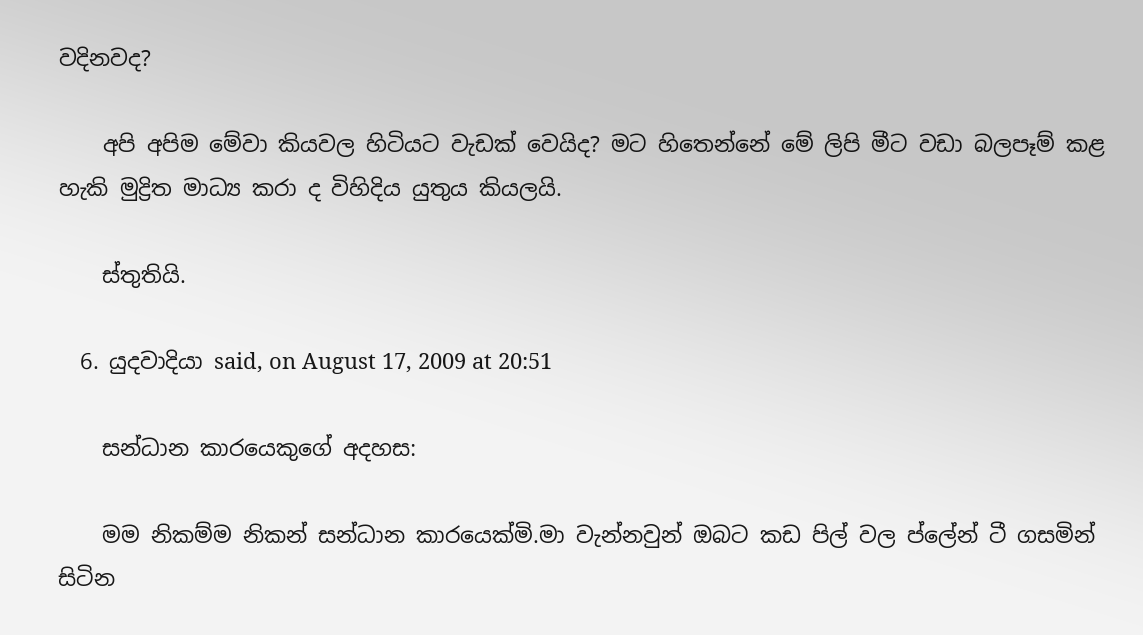වදිනවද?

    අපි අපිම මේවා කියවල හිටියට වැඩක් වෙයිද? මට හිතෙන්නේ මේ ලිපි මීට වඩා බලපෑම් කළ හැකි මුද්‍රිත මාධ්‍ය කරා ද විහිදිය යුතුය කියලයි.

    ස්තුතියි.

  6. යුදවාදියා said, on August 17, 2009 at 20:51

    සන්ධාන කාරයෙකුගේ අදහස:

    මම නිකම්ම නිකන් සන්ධාන කාරයෙක්මි.මා වැන්නවුන් ඔබට කඩ පිල් වල ප්ලේන් ටී ගසමින් සිටින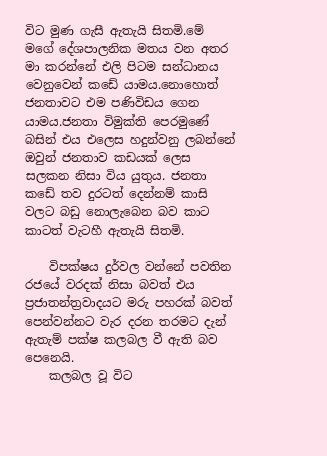විට මුණ ගැසී ඇතැයි සිතමි.මේ මගේ දේශපාලනික මතය වන අතර මා කරන්නේ එලි පිටම සන්ධානය වෙනුවෙන් කඩේ යාමය.නොහොත් ජනතාවට එම පණිවිඩය ගෙන යාමය.ජනතා විමුක්ති පෙරමුණේ බසින් එය එලෙස හදුන්වනු ලබන්නේ ඔවුන් ජනතාව කඩයක් ලෙස සලකන නිසා විය යුතුය. ජනතා කඩේ තව දුරටත් දෙන්නම් කාසි වලට බඩු නොලැබෙන බව කාට කාටත් වැටහී ඇතැයි සිතමි.

    විපක්ෂය දුර්වල වන්නේ පවතින රජයේ වරදක් නිසා බවත් එය ප්‍රජාතන්ත්‍රවාදයට මරු පහරක් බවත් පෙන්වන්නට වැර දරන තරමට දැන් ඇතැම් පක්ෂ කලබල වී ඇති බව පෙනෙයි.
    කලබල වූ විට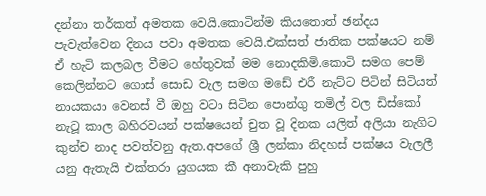දන්නා තර්කත් අමතක වෙයි.කොටින්ම කියතොත් ඡන්දය පැවැත්වෙන දිනය පවා අමතක වෙයි.එක්සත් ජාතික පක්ෂයට නම් ඒ හැටි කලබල වීමට හේතුවක් මම නොදකිමි.කොටි සමග පෙම් කෙලින්නට ගොස් සොඩ වැල සමග මඩේ එරී නැට්ට පිටින් සිටියත් නායකයා වෙනස් වී ඔහු වටා සිටින පොන්ගු තමිල් වල ඩිස්කෝ නැටූ කාල බහිරවයන් පක්ෂයෙන් චුත වූ දිනක යලිත් අලියා නැගිට කුන්ච නාද පවත්වනු ඇත.අපගේ ශ්‍රී ලන්කා නිදහස් පක්ෂය වැලලී යනු ඇතැයි එක්තරා යුගයක කී අනාවැකි පුහු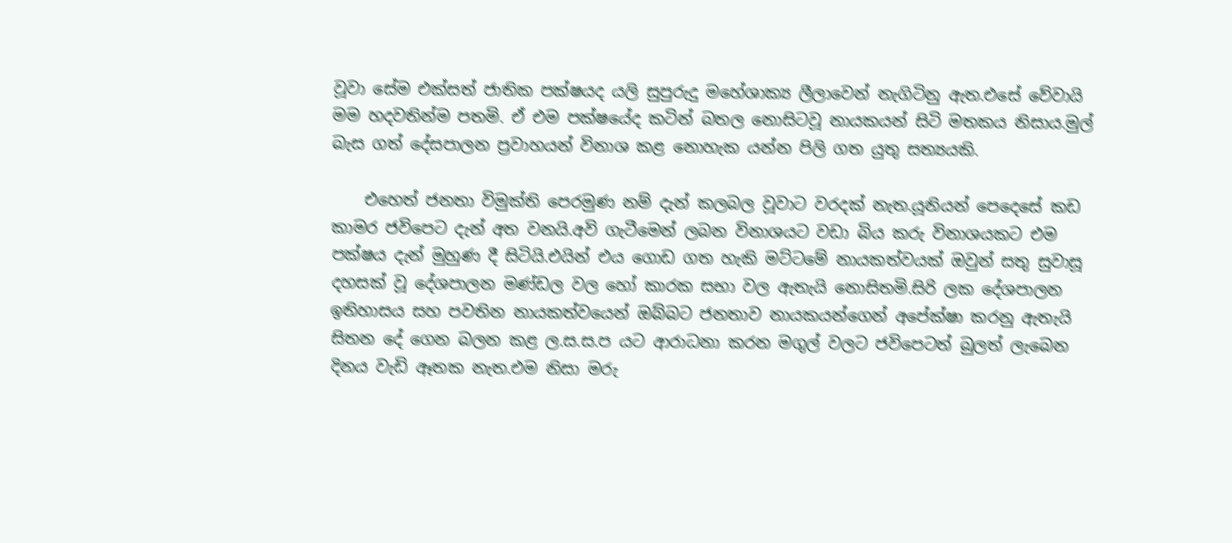වූවා සේම එක්සත් ජාතික පක්ෂයද යලි සුපුරුදු මහේශාක්‍ය ලීලාවෙන් නැගිටිනු ඇත.එසේ වේවායි මම හදවතින්ම පතමි. ඒ එම පක්ෂයේද කටින් බතල නොසිටවූ නායකයන් සිටි මතකය නිසාය.මුල් බැස ගත් දේසපාලන ප්‍රවාහයන් විනාශ කළ නොහැක යන්න පිලි ගත යුතු සත්‍යයකි.

    එහෙත් ජනතා විමුක්ති පෙරමුණ නම් දැන් කලබල වූවාට වරදක් නැත.යූනියන් පෙදෙසේ කඩ කාමර ජවිපෙට දැන් අත වනයි.අවි ගැටීමෙන් ලබන විනාශයට වඩා බිය කරු විනාශයකට එම පක්ෂය දැන් මුහුණ දී සිටියි.එයින් එය ගොඩ ගත හැකි මට්ටමේ නායකත්වයක් ඔවුන් සතු සුවාසූ දහසක් වූ දේශපාලන මණ්ඩල වල හෝ කාරක සභා වල ඇතැයි නොසිතමි.සිරි ලක දේශපාලන ඉතිහාසය සහ පවතින නායකත්වයෙන් ඔබ්බට ජනතාව නායකයන්ගෙන් අපේක්ෂා කරනු ඇතැයි සිතන දේ ගෙන බලන කළ ල.ස.ස.ප යට ආරාධනා කරන මගුල් වලට ජවිපෙටත් බුලත් ලැබෙන දිනය වැඩි ඈතක නැත.එම නිසා මරු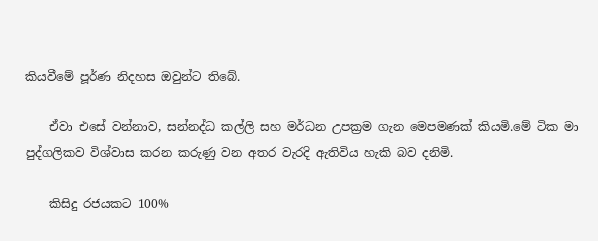කියවීමේ පූර්ණ නිදහස ඔවුන්ට තිබේ.

    ඒවා එසේ වන්නාව, සන්නද්ධ කල්ලි සහ මර්ධන උපක්‍රම ගැන මෙපමණක් කියමි.මේ ටික මා පුද්ගලිකව විශ්වාස කරන කරුණු වන අතර වැරදි ඇතිවිය හැකි බව දනිමි.

    කිසිදු රජයකට 100%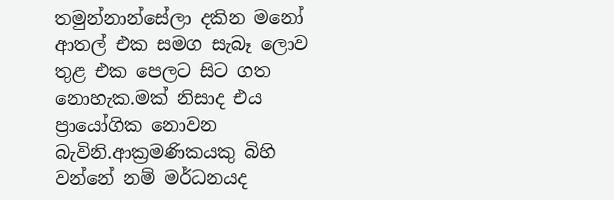තමුන්නාන්සේලා දකින මනෝ ආතල් එක සමග සැබෑ ලොව තුළ එක පෙලට සිට ගත නොහැක.මක් නිසාද එය ප්‍රායෝගික නොවන බැවිනි.ආක්‍රමණිකයකු බිහි වන්නේ නම් මර්ධනයද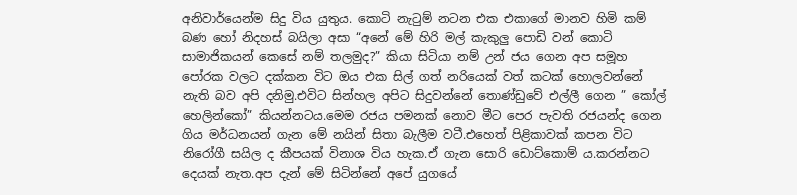අනිවාර්යෙන්ම සිදු විය යුතුය. කොටි නැටුම් නටන එක එකාගේ මානව හිමි කම් බණ හෝ නිදහස් බයිලා අසා “අනේ මේ හිරි මල් කැකුලු පොඩි වන් කොටි සාමාජිකයන් කෙසේ නම් තලමුද?” කියා සිටියා නම් උන් ජය ගෙන අප සමූහ පෝරක වලට දක්කන විට ඔය එක සිල් ගත් නරියෙක් වත් කටක් හොලවන්නේ නැති බව අපි දනිමු.එවිට සින්හල අපිට සිදුවන්නේ තොණ්ඩුවේ එල්ලී ගෙන ” කෝල් හෙලින්කෝ” කියන්නටය.මෙම රජය පමනක් නොව මීට පෙර පැවති රජයන්ද ගෙන ගිය මර්ධනයන් ගැන මේ නයින් සිතා බැලීම වටී.එහෙත් පිළිකාවක් කපන විට නිරෝගී සයිල ද කීපයක් විනාශ විය හැක.ඒ ගැන සොරි ඩොට්කොම් ය.කරන්නට දෙයක් නැත.අප දැන් මේ සිටින්නේ අපේ යුගයේ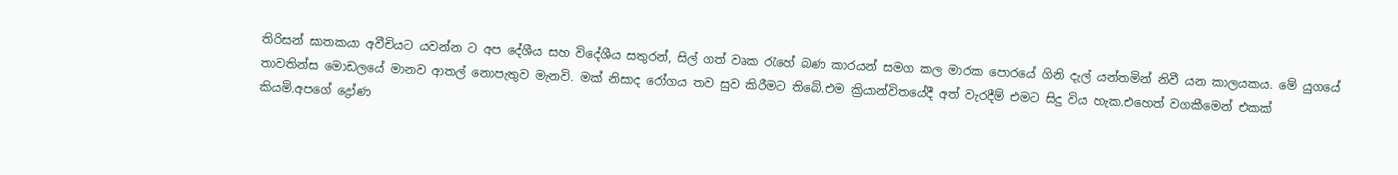තිරිසන් ඝාතකයා අවීචියට යවන්න ට අප දේශීය සහ විදේශීය සතුරන්, සිල් ගත් වෘක රැහේ බණ කාරයන් සමග කල මාරක පොරයේ ගිනි දැල් යන්තමින් නිවී යන කාලයකය. මේ යුගයේ තාවතින්ස මොඩලයේ මානව ආතල් නොපැතුව මැනවි. මක් නිසාද රෝගය තව සුව කිරීමට තිබේ.එම ක්‍රියාන්විතයේදී අත් වැරදීම් එමට සිදු විය හැක.එහෙත් වගකීමෙන් එකක් කියමි.අපගේ ද්‍රෝණ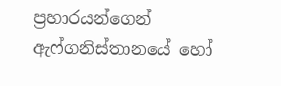ප්‍රහාරයන්ගෙන් ඇෆ්ගනිස්තානයේ හෝ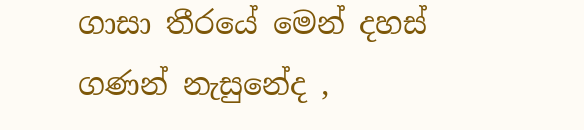ගාසා තීරයේ මෙන් දහස් ගණන් නැසුනේද ,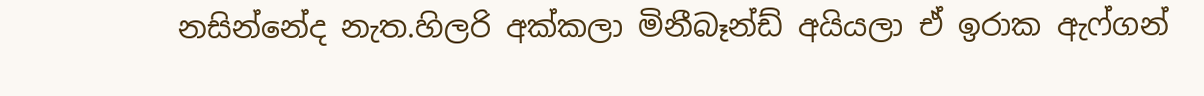නසින්නේද නැත.හිලරි අක්කලා මිනීබෑන්ඩ් අයියලා ඒ ඉරාක ඇෆ්ගන්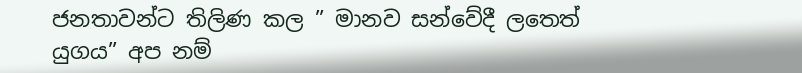ජනතාවන්ට තිලිණ කල ” මානව සන්වේදී ලතෙත් යුගය” අප නම්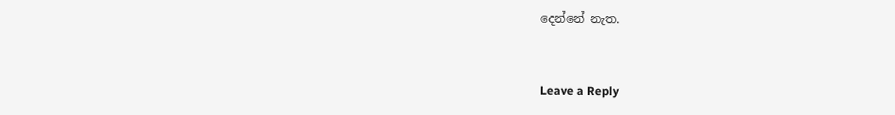දෙන්නේ නැත.


Leave a Reply